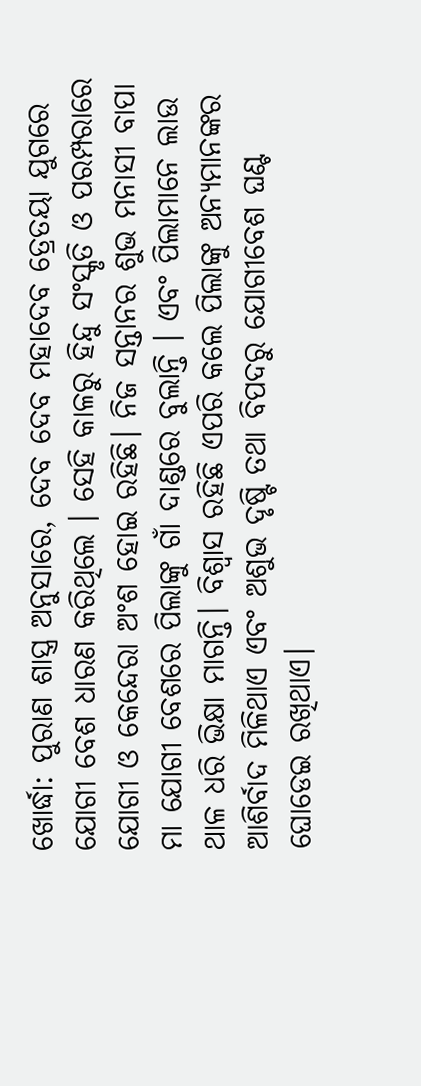ଖୋର୍ଦ୍ଧା: ପୁରାଣ ଶାସ୍ତ୍ର ଅନୁସାରେ, ଦେବ ଦେବ ମହାଦେବ ତ୍ରେତୟା ଯୁଗରେ ଯୋଗୀ ବେଶ ଧାରଣ କରିଥିଲେ । ସେହି କାଳରୁ ହିନ୍ଦୁ ସଂସ୍କୃତି ଓ ପରମ୍ପରାରେ ଯୋଗୀ ଓ କେନ୍ଦେରା ଅଂଶ ହୋଇ ରହିଛି। ନିଜ ସନ୍ତାନର ଶୁଭ ମନାସୀ ବାପା ମା ଯୋଗୀ ବେଶରେ ପିଲାଙ୍କୁ ଗାଁ ଦାଣ୍ଡରେ ବୁଲାନ୍ତି । ଏବଂ ପିଲାମାନେ ଲାଉ ଥାଳ ଧରି ଭିକ୍ଷା ମାଗନ୍ତି। ବିଶ୍ୱାସ ରହିଛି ଏପରି କଲେ ପିଲାଙ୍କୁ ଅନ୍ୟମାନଙ୍କର ଆଶିର୍ବାଦ ମିଳିଥାଏ ଏବଂ ଅଶୁଭ ଦୃଷ୍ଟି ତଥା ବିପଦରୁ ଯୋଗୀବେଶ ଘଣ୍ଟ ଘୋଡେଇ ରଖିଥାଏ।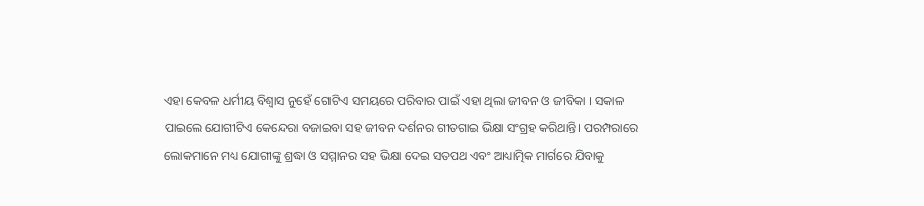ଏହା କେବଳ ଧର୍ମୀୟ ବିଶ୍ବାସ ନୁହେଁ ଗୋଟିଏ ସମୟରେ ପରିବାର ପାଇଁ ଏହା ଥିଲା ଜୀବନ ଓ ଜୀବିକା । ସକାଳ ପାଇଲେ ଯୋଗୀଟିଏ କେନ୍ଦେରା ବଜାଇବା ସହ ଜୀବନ ଦର୍ଶନର ଗୀତଗାଇ ଭିକ୍ଷା ସଂଗ୍ରହ କରିଥାନ୍ତି। ପରମ୍ପରାରେ ଲୋକମାନେ ମଧ୍ୟ ଯୋଗୀଙ୍କୁ ଶ୍ରଦ୍ଧା ଓ ସମ୍ମାନର ସହ ଭିକ୍ଷା ଦେଇ ସତପଥ ଏବଂ ଆଧ୍ୟାତ୍ମିକ ମାର୍ଗରେ ଯିବାକୁ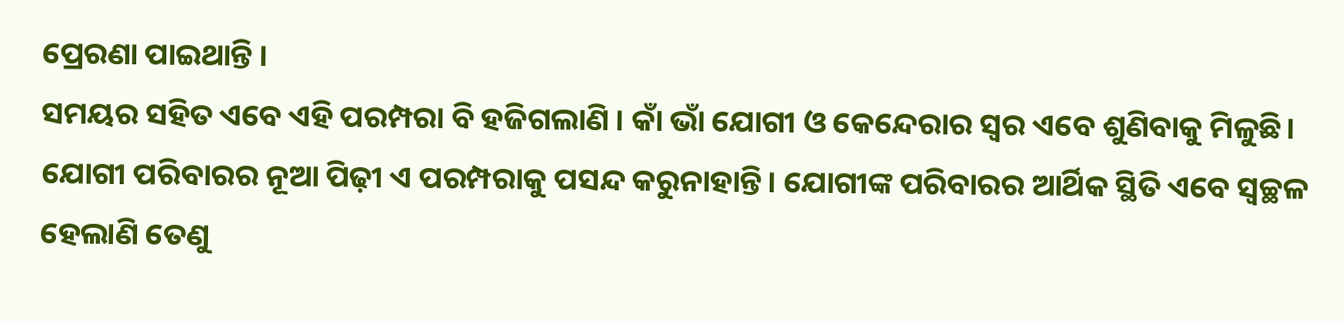ପ୍ରେରଣା ପାଇଥାନ୍ତି ।
ସମୟର ସହିତ ଏବେ ଏହି ପରମ୍ପରା ବି ହଜିଗଲାଣି । କାଁ ଭାଁ ଯୋଗୀ ଓ କେନ୍ଦେରାର ସ୍ୱର ଏବେ ଶୁଣିବାକୁ ମିଳୁଛି। ଯୋଗୀ ପରିବାରର ନୂଆ ପିଢ଼ୀ ଏ ପରମ୍ପରାକୁ ପସନ୍ଦ କରୁନାହାନ୍ତି। ଯୋଗୀଙ୍କ ପରିବାରର ଆର୍ଥିକ ସ୍ଥିତି ଏବେ ସ୍ୱଚ୍ଛଳ ହେଲାଣି ତେଣୁ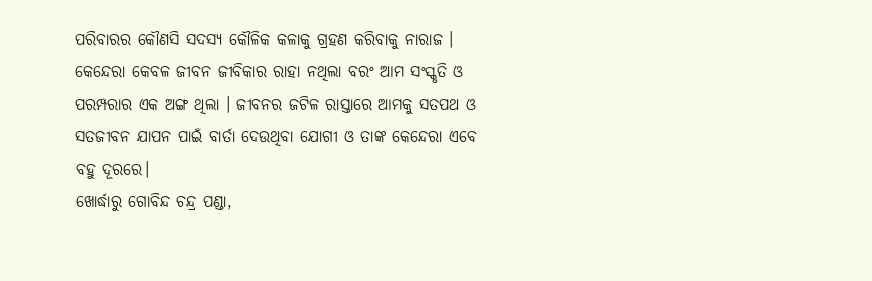ପରିବାରର କୌଣସି ସଦସ୍ୟ କୌଳିକ କଳାକୁ ଗ୍ରହଣ କରିବାକୁ ନାରାଜ ।
କେନ୍ଦେରା କେବଳ ଜୀବନ ଜୀବିକାର ରାହା ନଥିଲା ବରଂ ଆମ ସଂସ୍କୃତି ଓ ପରମ୍ପରାର ଏକ ଅଙ୍ଗ ଥିଲା । ଜୀବନର ଜଟିଳ ରାସ୍ତାରେ ଆମକୁ ସତପଥ ଓ ସତଜୀବନ ଯାପନ ପାଇଁ ବାର୍ତା ଦେଉଥିବା ଯୋଗୀ ଓ ତାଙ୍କ କେନ୍ଦେରା ଏବେ ବହୁ ଦୂରରେ।
ଖୋର୍ଦ୍ଧାରୁ ଗୋବିନ୍ଦ ଚନ୍ଦ୍ର ପଣ୍ଡା,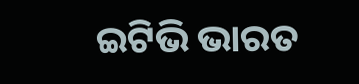ଇଟିଭି ଭାରତ